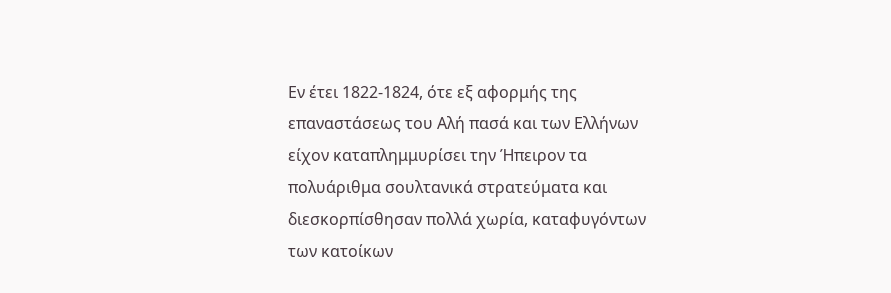Εν έτει 1822-1824, ότε εξ αφορμής της επαναστάσεως του Αλή πασά και των Ελλήνων είχον καταπλημμυρίσει την Ήπειρον τα πολυάριθμα σουλτανικά στρατεύματα και διεσκορπίσθησαν πολλά χωρία, καταφυγόντων των κατοίκων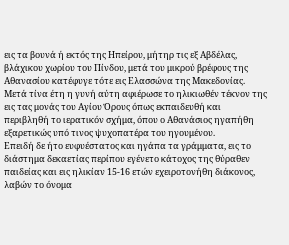εις τα βουνά ή εκτός της Ηπείρου, μήτηρ τις εξ Αβδέλας, βλάχικου χωρίου του Πίνδου, μετά του μικρού βρέφους της Αθανασίου κατέφυγε τότε εις Ελασσώνα της Μακεδονίας. Μετά τίνα έτη η γυνή αύτη αφιέρωσε το ηλικιωθέν τέκνον της εις τας μονάς του Aγίου Όρους όπως εκπαιδευθή και περιβληθή το ιερατικόν σχήμα, όπου ο Αθανάσιος ηγαπήθη εξαρετικώς υπό τινος ψυχοπατέρα του ηγουμένου.
Επειδή δε ήτο ευφυέστατος και ηγάπα τα γράμματα, εις το διάστημα δεκαετίας περίπου εγένετο κάτοχος της θύραθεν παιδείας και εις ηλικίαν 15-16 ετών εχειροτονήθη διάκονος, λαβών το όνομα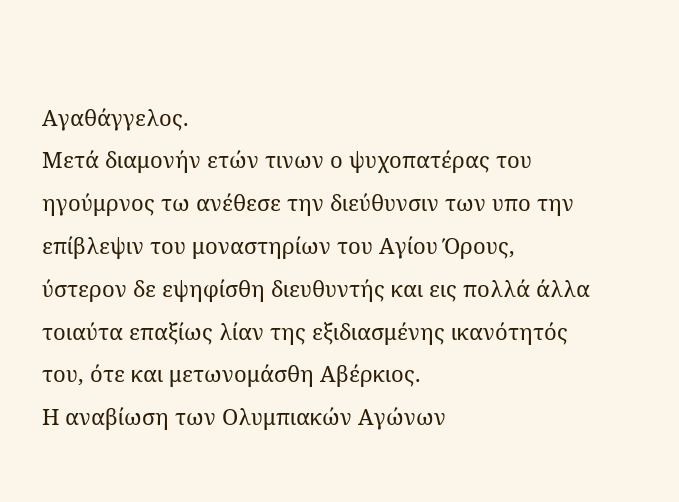Αγαθάγγελος.
Μετά διαμονήν ετών τινων ο ψυχοπατέρας του ηγούμρνος τω ανέθεσε την διεύθυνσιν των υπο την επίβλεψιν του μοναστηρίων του Αγίου Όρους, ύστερον δε εψηφίσθη διευθυντής και εις πολλά άλλα τοιαύτα επαξίως λίαν της εξιδιασμένης ικανότητός του, ότε και μετωνομάσθη Αβέρκιος.
Η αναβίωση των Ολυμπιακών Αγώνων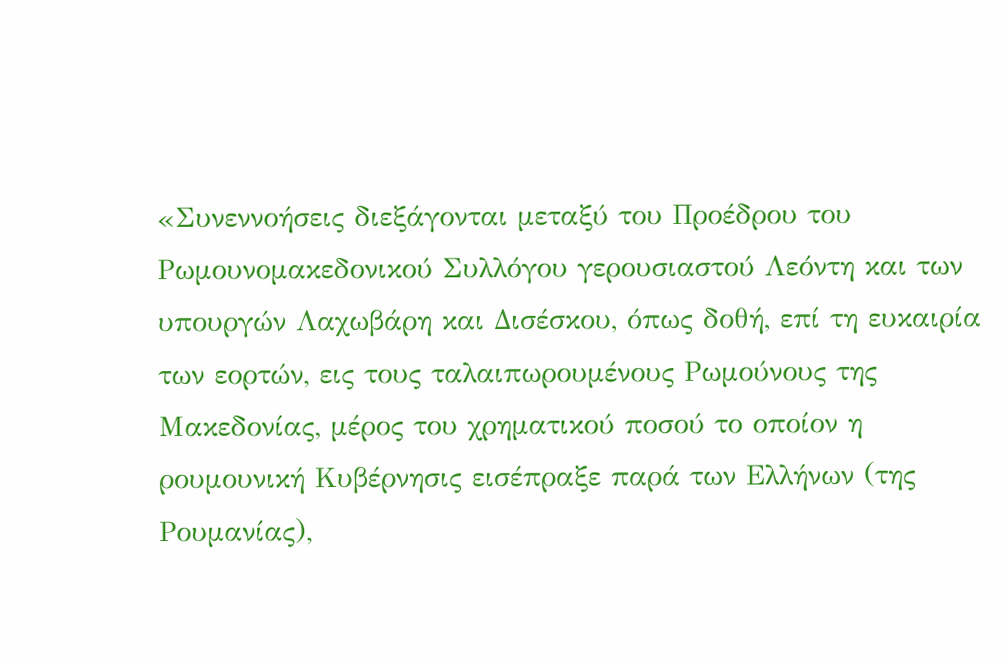«Συνεννοήσεις διεξάγονται μεταξύ του Προέδρου του Ρωμουνομακεδονικού Συλλόγου γερουσιαστού Λεόντη και των υπουργών Λαχωβάρη και Δισέσκου, όπως δοθή, επί τη ευκαιρία των εορτών, εις τους ταλαιπωρουμένους Ρωμούνους της Μακεδονίας, μέρος του χρηματικού ποσού το οποίον η ρουμουνική Κυβέρνησις εισέπραξε παρά των Ελλήνων (της Ρουμανίας),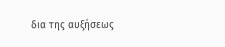δια της αυξήσεως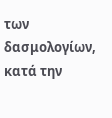των δασμολογίων, κατά την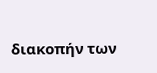διακοπήν των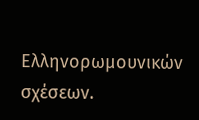Ελληνορωμουνικών σχέσεων.